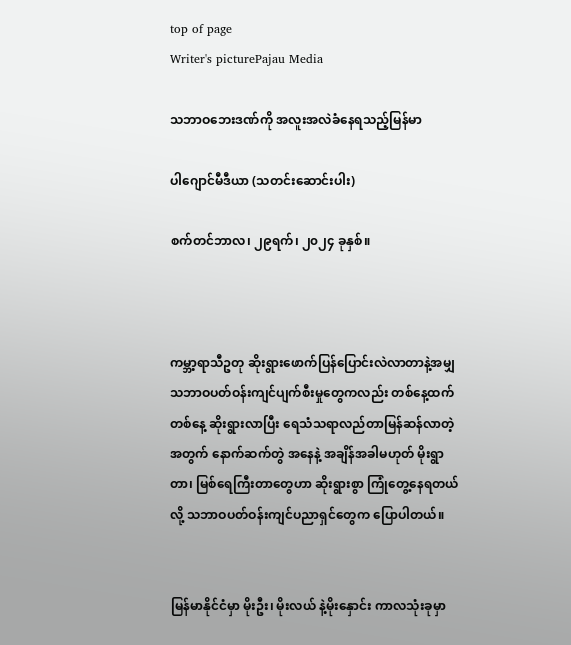top of page
Writer's picturePajau Media

သဘာဝဘေးဒဏ်ကို အလူးအလဲခံနေရသည့်မြန်မာ

ပါဂျောင်မီဒီယာ (သတင်းဆောင်းပါး)

စက်တင်ဘာလ၊ ၂၉ရက်၊ ၂၀၂၄ ခုနှစ်။



ကမ္ဘာ့ရာသီဥတု ဆိုးရွားဖောက်ပြန်ပြောင်းလဲလာတာနဲ့အမျှ သဘာဝပတ်ဝန်းကျင်ပျက်စီးမှုတွေကလည်း တစ်နေ့ထက်တစ်နေ့ ဆိုးရွားလာပြီး ရေသံသရာလည်တာမြန်ဆန်လာတဲ့အတွက် နောက်ဆက်တွဲ အနေနဲ့ အချိန်အခါမဟုတ် မိုးရွာတာ၊ မြစ်ရေကြီးတာတွေဟာ ဆိုးရွားစွာ ကြုံတွေ့နေရတယ်လို့ သဘာဝပတ်ဝန်းကျင်ပညာရှင်တွေက ပြောပါတယ်။


မြန်မာနိုင်ငံမှာ မိုးဦး၊ မိုးလယ် နဲ့မိုးနှောင်း ကာလသုံးခုမှာ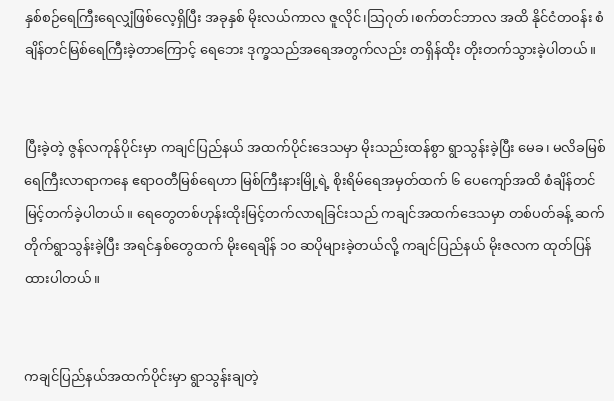နှစ်စဉ်ရေကြီးရေလျှံဖြစ်လေ့ရှိပြီး အခုနှစ် မိုးလယ်ကာလ ဇူလိုင်၊သြဂုတ်၊စက်တင်ဘာလ အထိ နိုင်ငံတဝန်း စံချိန်တင်မြစ်ရေကြီးခဲ့တာကြောင့် ရေဘေး ဒုက္ခသည်အရေအတွက်လည်း တရှိန်ထိုး တိုးတက်သွားခဲ့ပါတယ်။


ပြီးခဲ့တဲ့ ဇွန်လကုန်ပိုင်းမှာ ကချင်ပြည်နယ် အထက်ပိုင်းဒေသမှာ မိုးသည်းထန်စွာ ရွာသွန်းခဲ့ပြီး မေခ၊ မလိခမြစ်ရေကြီးလာရာကနေ ဧရာဝတီမြစ်ရေဟာ မြစ်ကြီးနားမြို့ရဲ့ စိုးရိမ်ရေအမှတ်ထက် ၆ ပေကျော်အထိ စံချိန်တင် မြင့်တက်ခဲ့ပါတယ်။ ရေတွေတစ်ဟုန်းထိုးမြင့်တက်လာရခြင်းသည် ကချင်အထက်ဒေသမှာ တစ်ပတ်ခန့် ဆက်တိုက်ရွာသွန်းခဲ့ပြီး အရင်နှစ်တွေထက် မိုးရေချိန် ၁၀ ဆပိုများခဲ့တယ်လို့ ကချင်ပြည်နယ် မိုးဇလက ထုတ်ပြန်ထားပါတယ်။


ကချင်ပြည်နယ်အထက်ပိုင်းမှာ ရွာသွန်းချတဲ့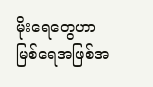မိုးရေတွေဟာ မြစ်ရေအဖြစ်အ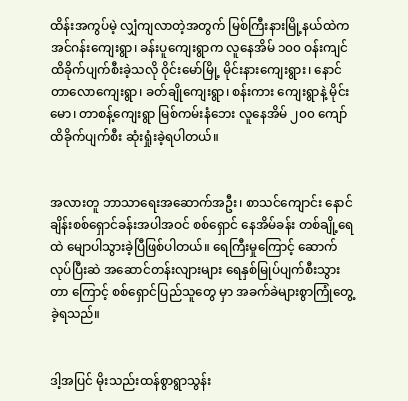ထိန်းအကွပ်မဲ့ လျှံကျလာတဲ့အတွက် မြစ်ကြီးနားမြို့နယ်ထဲက အင်ဂန်းကျေးရွာ၊ ခန်းပူကျေးရွာက လူနေအိမ် ၁၀၀ ဝန်းကျင်ထိခိုက်ပျက်စီးခဲ့သလို ဝိုင်းမော်မြို့ မိုင်းနားကျေးရွား၊ နောင်တာလောကျေးရွာ၊ ခတ်ချိုကျေးရွာ၊ စန်းကား ကျေးရွာနဲ့ မိုင်းမော၊ တာစန့်ကျေးရွာ မြစ်ကမ်းနံဘေး လူနေအိမ် ၂၀၀ ကျော် ထိခိုက်ပျက်စီး ဆုံးရှုံးခဲ့ရပါတယ်။


အလားတူ ဘာသာရေးအဆောက်အဦး၊ စာသင်ကျောင်း နောင်ချိန်းစစ်ရှောင်ခန်းအပါအဝင် စစ်ရှောင် နေအိမ်ခန်း တစ်ချို့ရေထဲ မျောပါသွားခဲ့ပြီဖြစ်ပါတယ်။ ရေကြီးမှုကြောင့် ဆောက်လုပ်ပြီးဆဲ အဆောင်တန်းလျားများ ရေနှစ်မြုပ်ပျက်စီးသွားတာ ကြောင့် စစ်ရှောင်ပြည်သူတွေ မှာ အခက်ခဲများစွာကြုံတွေ့ခဲ့ရသည်။


ဒါ့အပြင် မိုးသည်းထန်စွာရွာသွန်း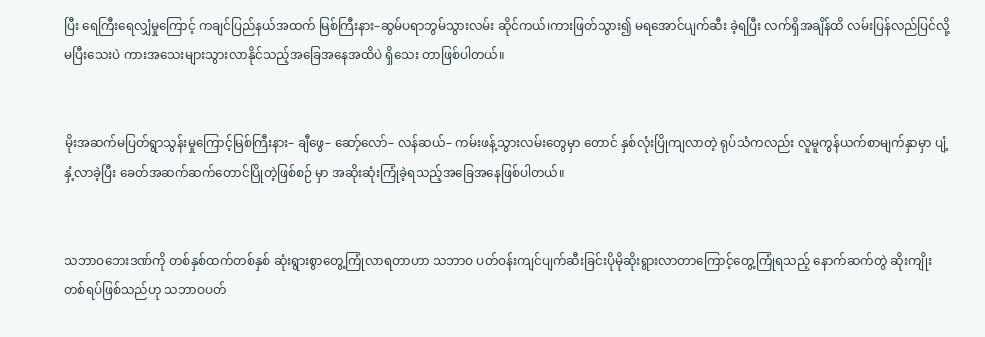ပြီး ရေကြီးရေလျှံမှုကြောင့် ကချင်ပြည်နယ်အထက် မြစ်ကြီးနား–ဆွမ်ပရာဘွမ်သွားလမ်း ဆိုင်ကယ်၊ကားဖြတ်သွား၍ မရအောင်ပျက်ဆီး ခဲ့ရပြီး လက်ရှိအချိန်ထိ လမ်းပြန်လည်ပြင်လို့ မပြီးသေးပဲ ကားအသေးများသွားလာနိုင်သည့်အခြေအနေအထိပဲ ရှိသေး တာဖြစ်ပါတယ်။


မိုးအဆက်မပြတ်ရွာသွန်းမှုကြောင့်မြစ်ကြီးနား– ချီဖွေ– ဆော့်လော်– လန်ဆယ်– ကမ်းဖန့်သွားလမ်းတွေမှာ တောင် နှစ်လုံးပြိုကျလာတဲ့ ရုပ်သံကလည်း လူမူကွန်ယက်စာမျက်နှာမှာ ပျံ့နှံ့လာခဲ့ပြီး ခေတ်အဆက်ဆက်တောင်ပြိုတဲ့ဖြစ်စဉ် မှာ အဆိုးဆုံးကြုံခဲ့ရသည့်အခြေအနေဖြစ်ပါတယ်။


သဘာဝဘေးဒဏ်ကို တစ်နှစ်ထက်တစ်နှစ် ဆုံးရွားစွာတွေ့ကြုံလာရတာဟာ သဘာဝ ပတ်ဝန်းကျင်ပျက်ဆီးခြင်းပိုမိုဆိုးရွားလာတာကြောင့်တွေ့ကြုံရသည့် နောက်ဆက်တွဲ ဆိုးကျိုး တစ်ရပ်ဖြစ်သည်ဟု သဘာဝပတ်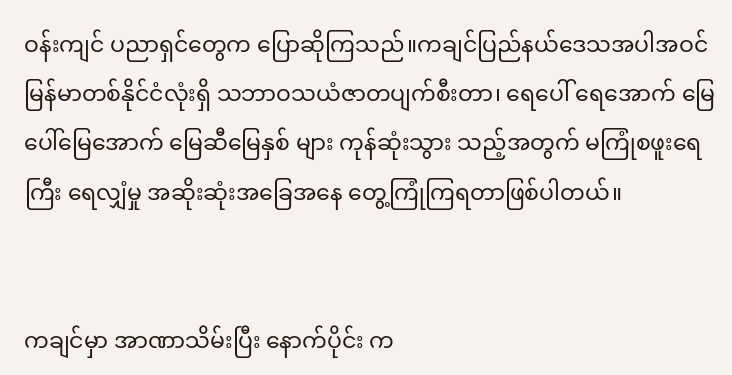ဝန်းကျင် ပညာရှင်တွေက ပြောဆိုကြသည်။ကချင်ပြည်နယ်ဒေသအပါအဝင် မြန်မာတစ်နိုင်ငံလုံးရှိ သဘာဝသယံဇာတပျက်စီးတာ၊ ရေပေါ် ရေအောက် မြေပေါ်မြေအောက် မြေဆီမြေနှစ် များ ကုန်ဆုံးသွား သည့်အတွက် မကြုံစဖူးရေကြီး ရေလျှံမှု အဆိုးဆုံးအခြေအနေ တွေ့ကြုံကြရတာဖြစ်ပါတယ်။


ကချင်မှာ အာဏာသိမ်းပြီး နောက်ပိုင်း က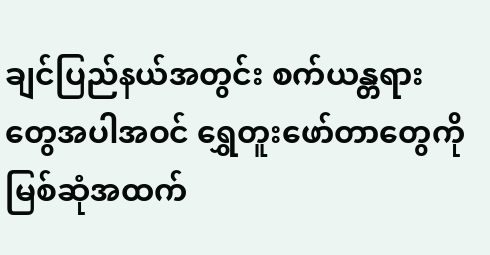ချင်ပြည်နယ်အတွင်း စက်ယန္တရားတွေအပါအဝင် ရွှေတူးဖော်တာတွေကို မြစ်ဆုံအထက်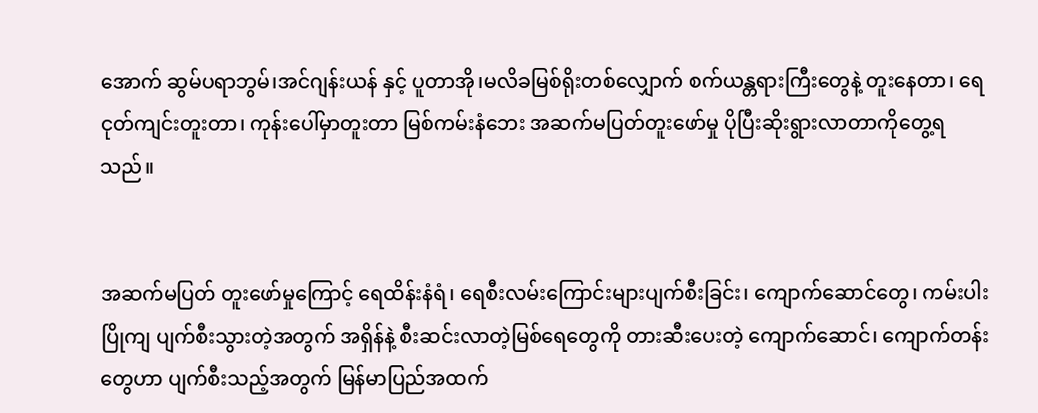အောက် ဆွမ်ပရာဘွမ်၊အင်ဂျန်းယန် နှင့် ပူတာအို၊မလိခမြစ်ရိုးတစ်လျှောက် စက်ယန္တရားကြီးတွေနဲ့ တူးနေတာ၊ ရေငုတ်ကျင်းတူးတာ၊ ကုန်းပေါ်မှာတူးတာ မြစ်ကမ်းနံဘေး အဆက်မပြတ်တူးဖော်မှု ပိုပြီးဆိုးရွားလာတာကိုတွေ့ရသည်။


အဆက်မပြတ် တူးဖော်မှုကြောင့် ရေထိန်းနံရံ၊ ရေစီးလမ်းကြောင်းများပျက်စီးခြင်း၊ ကျောက်ဆောင်တွေ၊ ကမ်းပါးပြိုကျ ပျက်စီးသွားတဲ့အတွက် အရှိန်နဲ့ စီးဆင်းလာတဲ့မြစ်ရေတွေကို တားဆီးပေးတဲ့ ကျောက်ဆောင်၊ ကျောက်တန်းတွေဟာ ပျက်စီးသည့်အတွက် မြန်မာပြည်အထက်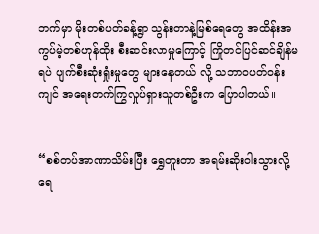ဘက်မှာ မိုးတစ်ပတ်ခန့်ရွာ သွန်းတာနဲ့မြစ်ရေတွေ အထိန်းအကွပ်မဲ့တစ်ဟုန်ထိုး စီးဆင်းလာမှုကြောင့် ကြိုတင်ပြင်ဆင်ချိန်မရပဲ ပျက်စီးဆုံးရှုံးမှုတွေ များနေတယ် လို့ သဘာ၀ပတ်ဝန်းကျင် အရေးတက်ကြွလှုပ်ရှားသူတစ်ဦးက ပြောပါတယ်။


“စစ်တပ်အာဏာသိမ်းပြီး ရွှေတူးတာ အရမ်းဆိုးဝါးသွားလို့ ရေ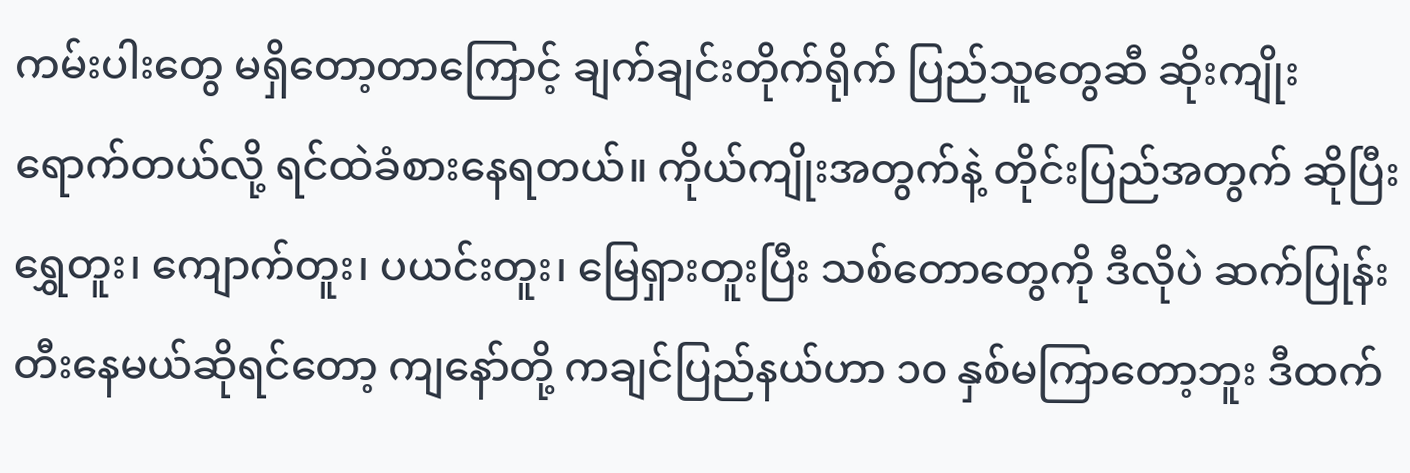ကမ်းပါးတွေ မရှိတော့တာကြောင့် ချက်ချင်းတိုက်ရိုက် ပြည်သူတွေဆီ ဆိုးကျိုးရောက်တယ်လို့ ရင်ထဲခံစားနေရတယ်။ ကိုယ်ကျိုးအတွက်နဲ့ တိုင်းပြည်အတွက် ဆိုပြီး ရွှေတူး၊ ကျောက်တူး၊ ပယင်းတူး၊ မြေရှားတူးပြီး သစ်တောတွေကို ဒီလိုပဲ ဆက်ပြုန်းတီးနေမယ်ဆိုရင်တော့ ကျနော်တို့ ကချင်ပြည်နယ်ဟာ ၁၀ နှစ်မကြာတော့ဘူး ဒီထက်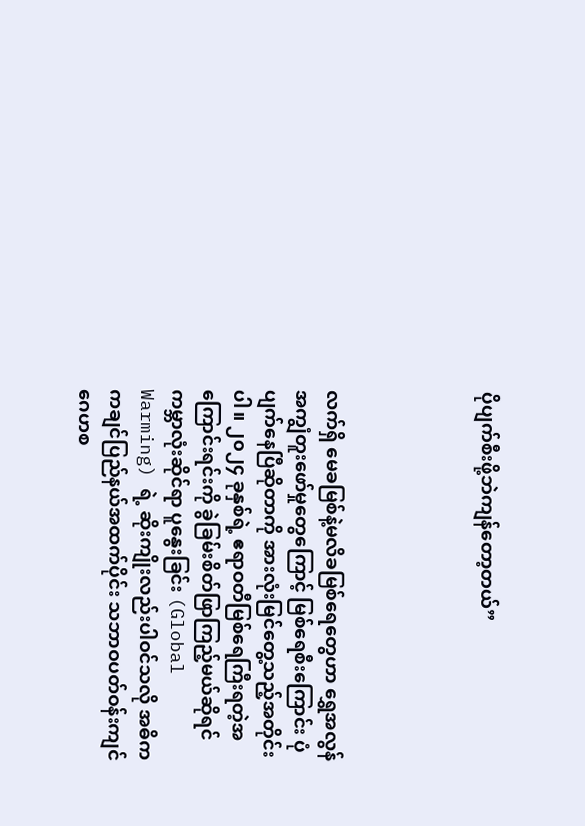ပိုပျက်စီးဖို့ဘဲကျန်တော့တယ်”




လက်ရှိ မေခမြစ်နဲ့မလိခမြစ်ရေတွေဟာ ရွှေအလွန်အကျွံတူးဖော်မှုတွေကြောင့် မြစ်ရေစီးကြောင်း ပုံပျက်နေပြီဆိုတာကို အားလုံးမြင်တွေ့သည့်အတိုင်းပါ။ ၂၀၂၄ ခုနှစ်ရဲ့ ဧရာဝတီမြစ်ရေကြီးရတဲ့အကြောင်းရင်းကို ခွဲခြမ်းစိတ်ဖြာကြည့်မယ်ဆိုရင် ကမ္ဘာလုံးဆိုင်ရာ ပူနွေးခြင်း (Global Warming) ရဲ့ ဆိုးကျိုးလည်းပါဝင်သလို အဓိက ကချင်ပြည်နယ်အထက်ပိုင်း သဘာဝပတ်ဝန်းကျင်ဂေဟစ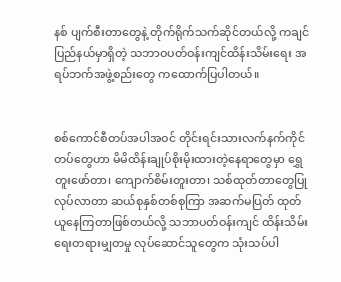နစ် ပျက်စီးတာတွေနဲ့ တိုက်ရိုက်သက်ဆိုင်တယ်လို့ ကချင်ပြည်နယ်မှာရှိတဲ့ သဘာဝပတ်ဝန်းကျင်ထိန်းသိမ်းရေး အရပ်ဘက်အဖွဲ့စည်းတွေ ကထောက်ပြပါတယ်။


စစ်ကောင်စီတပ်အပါအဝင် တိုင်းရင်းသားလက်နက်ကိုင်တပ်တွေဟာ မိမိထိန်းချုပ်စိုးမိုးထားတဲ့နေရာတွေမှာ ရွှေတူးဖော်တာ၊ ကျောက်စိမ်းတူးတာ၊ သစ်ထုတ်တာတွေပြုလုပ်လာတာ ဆယ်စုနှစ်တစ်စုကြာ အဆက်မပြတ် ထုတ်ယူနေကြတာဖြစ်တယ်လို့ သဘာပတ်ဝန်းကျင် ထိန်းသိမ်းရေးတရားမျှတမှု လုပ်ဆောင်သူတွေက သုံးသပ်ပါ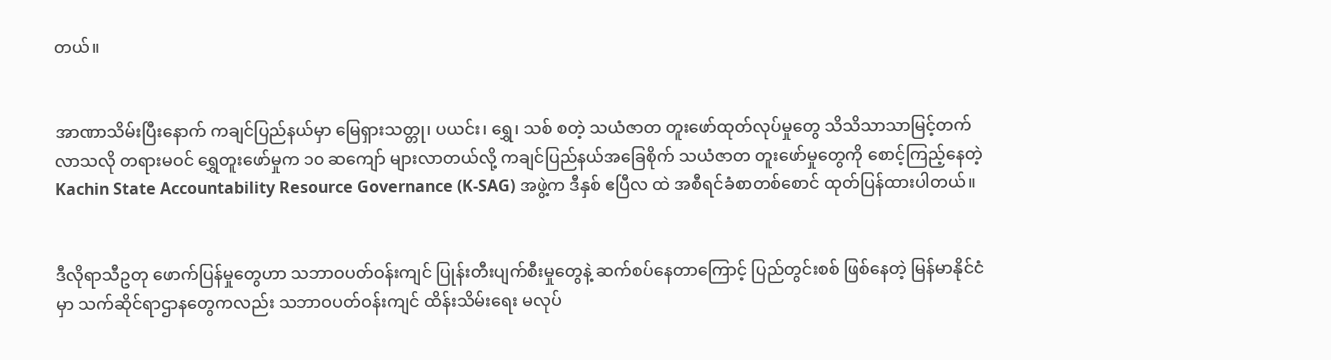တယ်။


အာဏာသိမ်းပြီးနောက် ကချင်ပြည်နယ်မှာ မြေရှားသတ္တု၊ ပယင်း၊ ရွှေ၊ သစ် စတဲ့ သယံဇာတ တူးဖော်ထုတ်လုပ်မှုတွေ သိသိသာသာမြင့်တက်လာသလို တရားမဝင် ရွှေတူးဖော်မှုက ၁၀ ဆကျော် များလာတယ်လို့ ကချင်ပြည်နယ်အခြေစိုက် သယံဇာတ တူးဖော်မှုတွေကို စောင့်ကြည့်နေတဲ့ Kachin State Accountability Resource Governance (K-SAG) အဖွဲ့က ဒီနှစ် ဧပြီလ ထဲ အစီရင်ခံစာတစ်စောင် ထုတ်ပြန်ထားပါတယ်။


ဒီလိုရာသီဥတု ဖောက်ပြန်မှုတွေဟာ သဘာဝပတ်ဝန်းကျင် ပြုန်းတီးပျက်စီးမှုတွေနဲ့ ဆက်စပ်နေတာကြောင့် ပြည်တွင်းစစ် ဖြစ်နေတဲ့ မြန်မာနိုင်ငံမှာ သက်ဆိုင်ရာဌာနတွေကလည်း သဘာဝပတ်ဝန်းကျင် ထိန်းသိမ်းရေး မလုပ်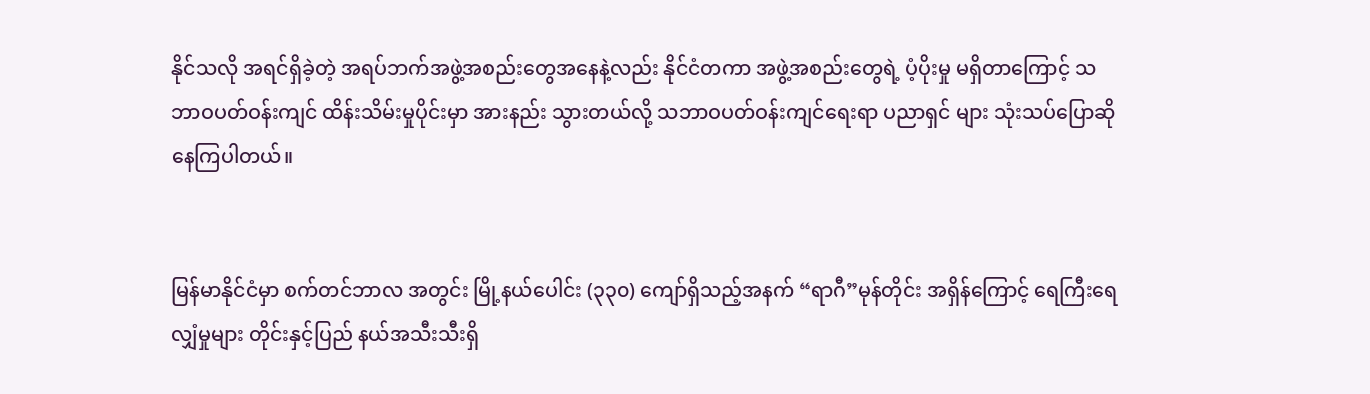နိုင်သလို အရင်ရှိခဲ့တဲ့ အရပ်ဘက်အဖွဲ့အစည်းတွေအနေနဲ့လည်း နိုင်ငံတကာ အဖွဲ့အစည်းတွေရဲ့ ပံ့ပိုးမှု မရှိတာကြောင့် သဘာဝပတ်ဝန်းကျင် ထိန်းသိမ်းမှုပိုင်းမှာ အားနည်း သွားတယ်လို့ သဘာဝပတ်ဝန်းကျင်ရေးရာ ပညာရှင် များ သုံးသပ်ပြောဆိုနေကြပါတယ်။


မြန်မာနိုင်ငံမှာ စက်တင်ဘာလ အတွင်း မြို့နယ်ပေါင်း (၃၃၀) ကျော်ရှိသည့်အနက် “ရာဂီ”မုန်တိုင်း အရှိန်ကြောင့် ရေကြီးရေလျှံမှုများ တိုင်းနှင့်ပြည် နယ်အသီးသီးရှိ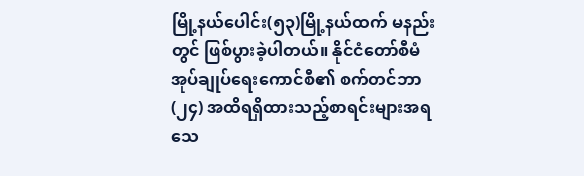မြို့နယ်ပေါင်း(၅၃)မြို့နယ်ထက် မနည်း တွင် ဖြစ်ပွားခဲ့ပါတယ်။ နိုင်ငံတော်စီမံအုပ်ချုပ်ရေးကောင်စီ၏ စက်တင်ဘာ (၂၄) အထိရရှိထားသည့်စာရင်းများအရ သေ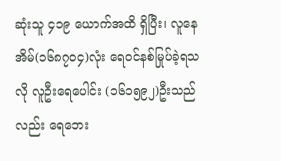ဆုံးသူ ၄၁၉ ယောက်အထိ ရှိပြီး၊ လူနေအိမ်(၁၆၈၇၀၄)လုံး ရေဝင်နစ်မြုပ်ခဲ့ရသလို လူဦးရေပေါင်း (၁၆၁၅၉၂)ဦးသည်လည်း ရေဘေး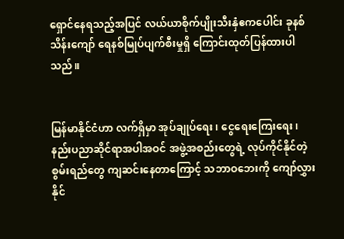ရှောင်နေရသည့်အပြင် လယ်ယာစိုက်ပျိုးသီးနှံဧကပေါင်း ခုနစ်သိန်းကျော် ရေနစ်မြုပ်ပျက်စီးမှုရှိ ‌ကြောင်းထုတ်ပြန်ထားပါသည်။


မြန်မာနိုင်ငံဟာ လက်ရှိမှာ အုပ်ချုပ်ရေး၊ ငွေရေးကြေးရေး၊ နည်းပညာဆိုင်ရာအပါအဝင် အဖွဲ့အစည်းတွေရဲ့ လုပ်ကိုင်နိုင်တဲ့ စွမ်းရည်တွေ ကျဆင်းနေတာကြောင့် သဘာဝဘေးကို ကျော်လွှားနိုင်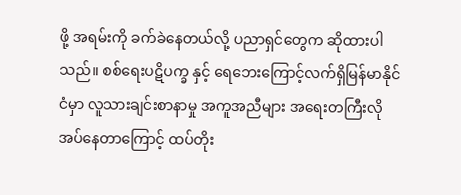ဖို့ အရမ်းကို ခက်ခဲနေတယ်လို့ ပညာရှင်တွေက ဆိုထားပါသည်။ စစ်ရေးပဋိပက္ခ နှင့် ရေဘေးကြောင့်လက်ရှိမြန်မာနိုင်ငံမှာ လူသားချင်းစာနာမှု အကူအညီများ အရေးတကြီးလိုအပ်နေတာကြောင့် ထပ်တိုး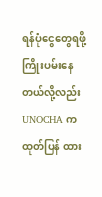ရန်ပုံငွေတွေရဖို့ ကြိုးပမ်းနေတယ်လို့လည်း UNOCHA က ထုတ်ပြန် ထား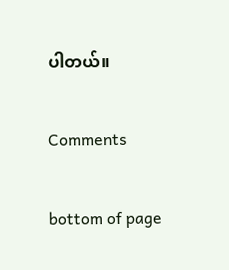ပါတယ်။


Comments


bottom of page